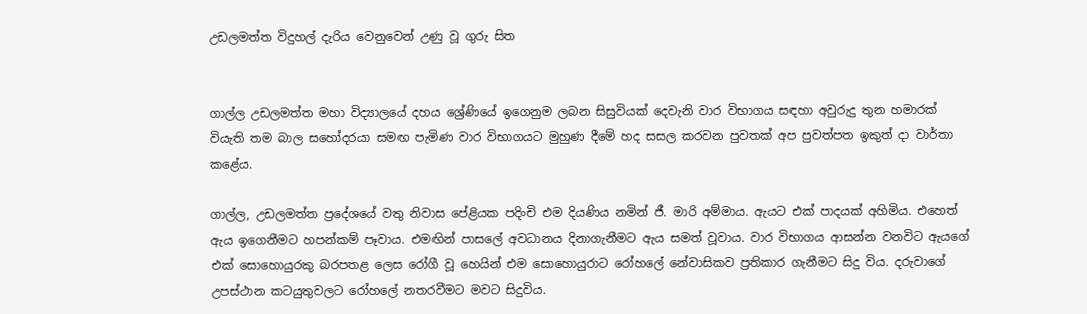උඩලමත්ත විදුහල් දැරිය වෙනුවෙන් උණු වූ ගුරු සිත


ගාල්ල උඩලමත්ත මහා විද්‍යාලයේ දහය ශ්‍රේණියේ ඉගෙනුම ලබන සිසුවියක් දෙවැනි වාර විභාගය සඳහා අවුරුදු තුන හමාරක් වියැති තම බාල සහෝදරයා සමඟ පැමිණ වාර විභාගයට මුහුණ දීමේ හද සසල කරවන පුවතක් අප පුවත්පත ඉකුත් දා වාර්තා කළේය.

ගාල්ල, උඩලමත්ත ප්‍රදේශයේ වතු නිවාස පේළියක පදිංචි එම දියණිය නමින් ජී. මාරි අම්මාය. ඇයට එක් පාදයක් අහිමිය. එහෙත් ඇය ඉගෙනීමට හපන්කම් පෑවාය. එමඟින් පාසලේ අවධානය දිනාගැනීමට ඇය සමත් වූවාය. වාර විභාගය ආසන්න වනවිට ඇයගේ එක් සොහොයුරකු බරපතළ ලෙස රෝගී වූ හෙයින් එම සොහොයුරාට රෝහලේ නේවාසිකව ප්‍රතිකාර ගැනීමට සිදු විය. දරුවාගේ උපස්ථාන කටයුතුවලට රෝහලේ නතරවීමට මවට සිදුවිය.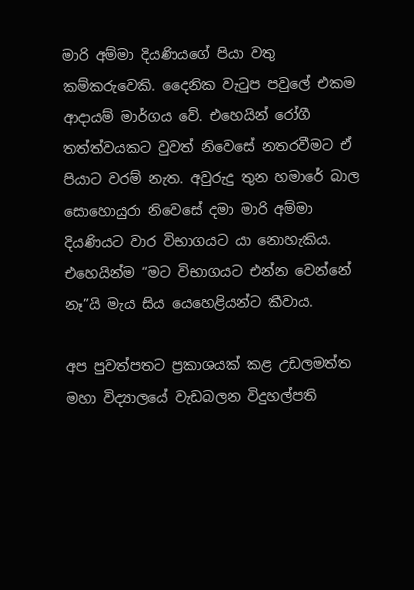මාරි අම්මා දියණියගේ පියා වතු කම්කරුවෙකි. දෛනික වැටුප පවුලේ එකම ආදායම් මාර්ගය වේ. එහෙයින් රෝගී තත්ත්වයකට වුවත් නිවෙසේ නතරවීමට ඒ පියාට වරම් නැත. අවුරුදු තුන හමාරේ බාල සොහොයුරා නිවෙසේ දමා මාරි අම්මා දියණියට වාර විභාගයට යා නොහැකිය. එහෙයින්ම “මට විභාගයට එන්න වෙන්නේ නෑ”යි මැය සිය යෙහෙළියන්ට කීවාය.

අප පුවත්පතට ප්‍රකාශයක් කළ උඩලමත්ත මහා විද්‍යාලයේ වැඩබලන විදුහල්පති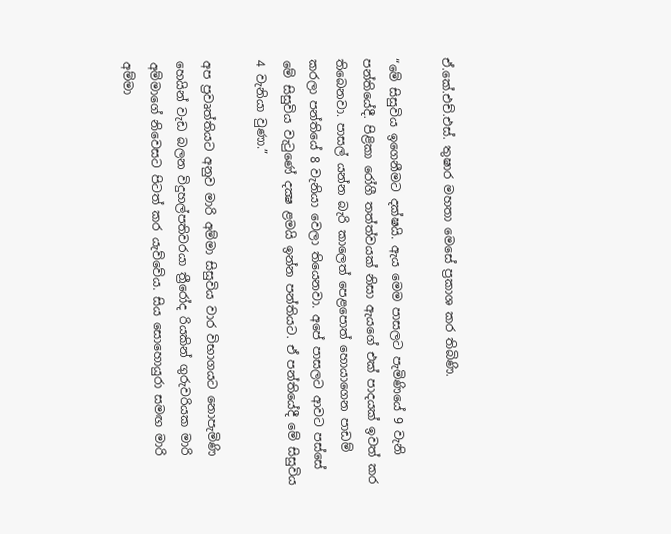ඒ.කේ.එච්.එස්. තුෂාර මහතා මෙසේ ප්‍රකාශ කර තිබිණි.

“මේ සිසුවිය ඉගෙනීමට දක්ෂයි. ඇය මෙම පාසලට පැමිණියේ 9 වැනි පන්තියේදී. පිළිකා රෝගී තත්ත්වයක් නිසා ඇයගේ එක් පාදයක් ඉවත් කර තිබෙනවා. පාසල් යන්න බැරි කාලෙත් පෙළපොත් හොයාගෙන පාඩම් කරලා පන්තියේ 8 වැනියා වෙලා තියෙනවා. අපේ පාසලට ආවට පස්සේ මේ සිසුවිය වැටුණේ දක්‍ෂ ළමයි ඉන්න පන්තියට. ඒ පන්තියේදී මේ සිසුවිය 4 වැනියා වුණා.”

අප ප්‍රවෘත්තියට අනුව මාරි අම්මා සිසුවිය වාර විභාගයට නොපැමිණි හෙයින් වැඩ බලන විදුහල්පතිවරයා ත්‍රීරෝද රියකින් ගුරුවරියක මාරි අම්මාගේ නිවෙසට පිටත් කර යැව්වේය. සිය සොහොයුරා සමඟ මාරි අම්මා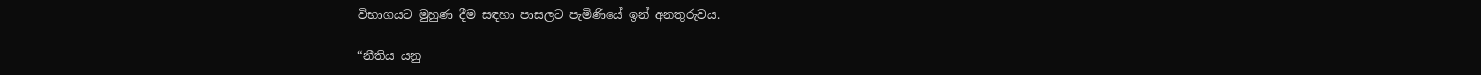විභාගයට මුහුණ දීම සඳහා පාසලට පැමිණියේ ඉන් අනතුරුවය.

“නීතිය යනු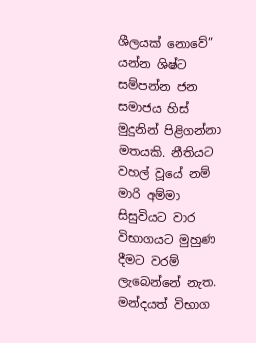ශීලයක් නොවේ” යන්න ශිෂ්ට සම්පන්න ජන සමාජය හිස් මුදුනින් පිළිගන්නා මතයකි. නීතියට වහල් වූයේ නම් මාරි අම්මා සිසුවියට වාර විභාගයට මුහුණ දීමට වරම් ලැබෙන්නේ නැත. මන්දයත් විභාග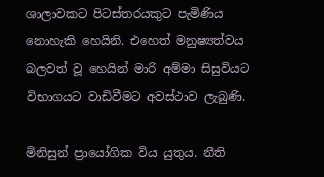ශාලාවකට පිටස්තරයකුට පැමිණිය නොහැකි හෙයිනි. එහෙත් මනුෂ්‍යත්වය බලවත් වූ හෙයින් මාරි අම්මා සිසුවියට විභාගයට වාඩිවීමට අවස්ථාව ලැබුණි.

මිනිසුන් ප්‍රායෝගික විය යුතුය. නීති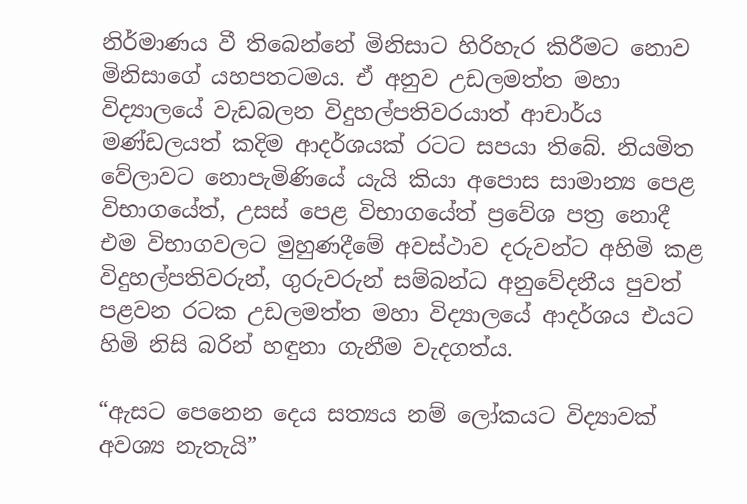නිර්මාණය වී තිබෙන්නේ මිනිසාට හිරිහැර කිරීමට නොව මිනිසාගේ යහපතටමය. ඒ අනුව උඩලමත්ත මහා විද්‍යාලයේ වැඩබලන විදුහල්පතිවරයාත් ආචාර්ය මණ්ඩලයත් කදිම ආදර්ශයක් රටට සපයා තිබේ. නියමිත වේලාවට නොපැමිණියේ යැයි කියා අපොස සාමාන්‍ය පෙළ විභාගයේත්, උසස් පෙළ විභාගයේත් ප්‍රවේශ පත්‍ර නොදී එම විභාගවලට මුහුණදීමේ අවස්ථාව දරුවන්ට අහිමි කළ විදුහල්පතිවරුන්, ගුරුවරුන් සම්බන්ධ අනුවේදනීය පුවත් පළවන රටක උඩලමත්ත මහා විද්‍යාලයේ ආදර්ශය එයට හිමි නිසි බරින් හඳුනා ගැනීම වැදගත්ය.

“ඇසට පෙනෙන දෙය සත්‍යය නම් ලෝකයට විද්‍යාවක් අවශ්‍ය නැතැයි”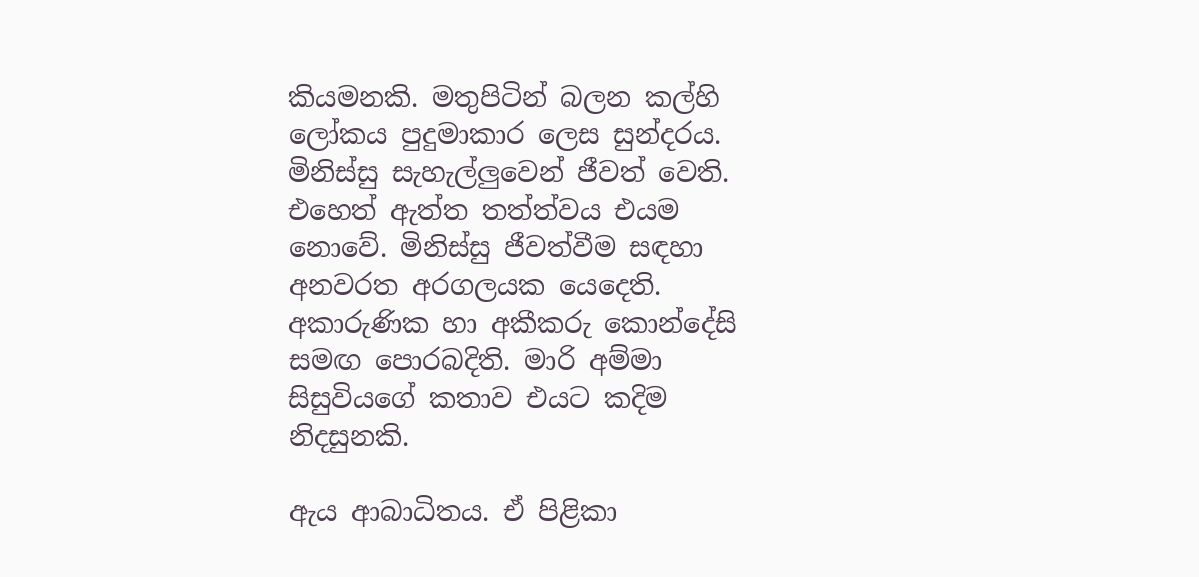කියමනකි. මතුපිටින් බලන කල්හි ලෝකය පුදුමාකාර ලෙස සුන්දරය. මිනිස්සු සැහැල්ලුවෙන් ජීවත් වෙති. එහෙත් ඇත්ත තත්ත්වය එයම නොවේ. මිනිස්සු ජීවත්වීම සඳහා අනවරත අරගලයක යෙදෙති. අකාරුණික හා අකීකරු කොන්දේසි සමඟ පොරබදිති. මාරි අම්මා සිසුවියගේ කතාව එයට කදිම නිදසුනකි.

ඇය ආබාධිතය. ඒ පිළිකා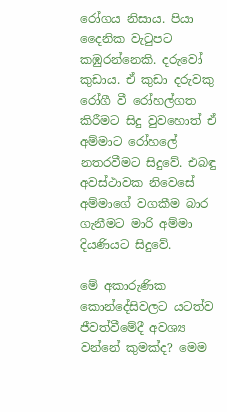රෝගය නිසාය. පියා දෛනික වැටුපට කඹුරන්නෙකි. දරුවෝ කුඩාය. ඒ කුඩා දරුවකු රෝගී වී රෝහල්ගත කිරීමට සිදු වුවහොත් ඒ අම්මාට රෝහලේ නතරවීමට සිදුවේ. එබඳු අවස්ථාවක නිවෙසේ අම්මාගේ වගකීම බාර ගැනීමට මාරි අම්මා දියණියට සිදුවේ.

මේ අකාරුණික කොන්දේසිවලට යටත්ව ජීවත්වීමේදී අවශ්‍ය වන්නේ කුමක්ද? මෙම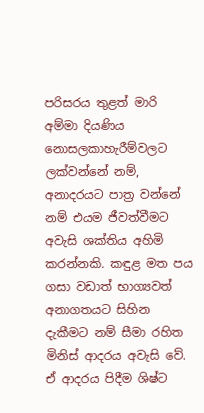පරිසරය තුළත් මාරි අම්මා දියණිය නොසලකාහැරීම්වලට ලක්වන්නේ නම්, අනාදරයට පාත්‍ර වන්නේ නම් එයම ජීවත්වීමට අවැසි ශක්තිය අහිමි කරන්නකි. කඳුළ මත පය ගසා වඩාත් භාග්‍යවත් අනාගතයට සිහින දැකීමට නම් සීමා රහිත මිනිස් ආදරය අවැසි වේ. ඒ ආදරය පිදීම ශිෂ්ට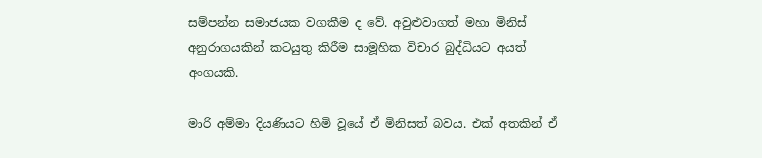සම්පන්න සමාජයක වගකීම ද වේ. අවුළුවාගත් මහා මිනිස් අනුරාගයකින් කටයුතු කිරීම සාමූහික විචාර බුද්ධියට අයත් අංගයකි.

මාරි අම්මා දියණියට හිමි වූයේ ඒ මිනිසත් බවය. එක් අතකින් ඒ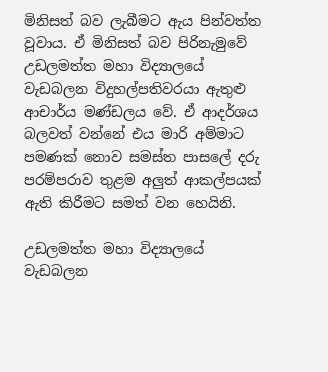මිනිසත් බව ලැබීමට ඇය පින්වත්ත වූවාය. ඒ මිනිසත් බව පිරිනැමුවේ උඩලමත්ත මහා විද්‍යාලයේ වැඩබලන විදුහල්පතිවරයා ඇතුළු ආචාර්ය මණ්ඩලය වේ. ඒ ආදර්ශය බලවත් වන්නේ එය මාරි අම්මාට පමණක් නොව සමස්ත පාසලේ දරු පරම්පරාව තුළම අලුත් ආකල්පයක් ඇති කිරීමට සමත් වන හෙයිනි.

උඩලමත්ත මහා විද්‍යාලයේ වැඩබලන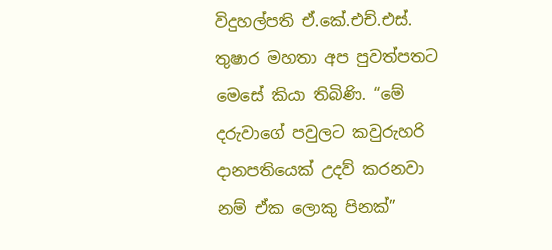විදුහල්පති ඒ.කේ.එච්.එස්. තුෂාර මහතා අප පුවත්පතට මෙසේ කියා තිබිණි. “මේ දරුවාගේ පවුලට කවුරුහරි දානපතියෙක් උදව් කරනවා නම් ඒක ලොකු පිනක්”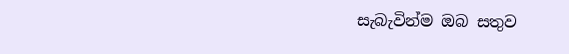සැබැවින්ම ඔබ සතුව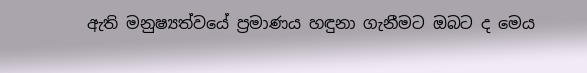ඇති මනුෂ්‍යත්වයේ ප්‍රමාණය හඳුනා ගැනීමට ඔබට ද මෙය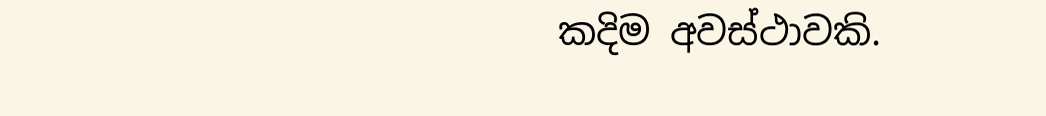කදිම අවස්ථාවකි.